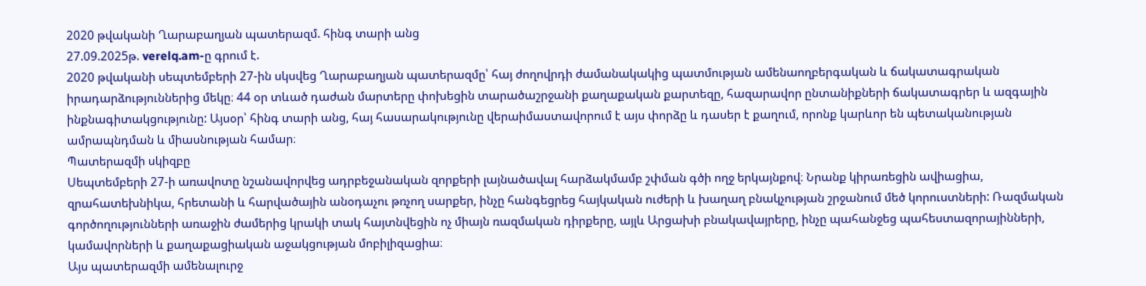2020 թվականի Ղարաբաղյան պատերազմ. հինգ տարի անց
27.09.2025թ. verelq.am-ը գրում է.
2020 թվականի սեպտեմբերի 27-ին սկսվեց Ղարաբաղյան պատերազմը՝ հայ ժողովրդի ժամանակակից պատմության ամենաողբերգական և ճակատագրական իրադարձություններից մեկը։ 44 օր տևած դաժան մարտերը փոխեցին տարածաշրջանի քաղաքական քարտեզը, հազարավոր ընտանիքների ճակատագրեր և ազգային ինքնագիտակցությունը: Այսօր՝ հինգ տարի անց, հայ հասարակությունը վերաիմաստավորում է այս փորձը և դասեր է քաղում, որոնք կարևոր են պետականության ամրապնդման և միասնության համար։
Պատերազմի սկիզբը
Սեպտեմբերի 27-ի առավոտը նշանավորվեց ադրբեջանական զորքերի լայնածավալ հարձակմամբ շփման գծի ողջ երկայնքով։ Նրանք կիրառեցին ավիացիա, զրահատեխնիկա, հրետանի և հարվածային անօդաչու թռչող սարքեր, ինչը հանգեցրեց հայկական ուժերի և խաղաղ բնակչության շրջանում մեծ կորուստների: Ռազմական գործողությունների առաջին ժամերից կրակի տակ հայտնվեցին ոչ միայն ռազմական դիրքերը, այլև Արցախի բնակավայրերը, ինչը պահանջեց պահեստազորայինների, կամավորների և քաղաքացիական աջակցության մոբիլիզացիա։
Այս պատերազմի ամենալուրջ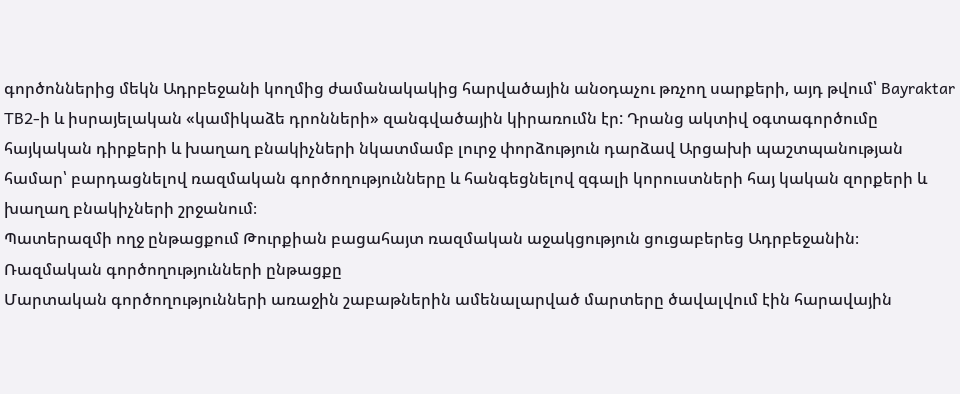գործոններից մեկն Ադրբեջանի կողմից ժամանակակից հարվածային անօդաչու թռչող սարքերի, այդ թվում՝ Bayraktar TB2-ի և իսրայելական «կամիկաձե դրոնների» զանգվածային կիրառումն էր: Դրանց ակտիվ օգտագործումը հայկական դիրքերի և խաղաղ բնակիչների նկատմամբ լուրջ փորձություն դարձավ Արցախի պաշտպանության համար՝ բարդացնելով ռազմական գործողությունները և հանգեցնելով զգալի կորուստների հայ կական զորքերի և խաղաղ բնակիչների շրջանում։
Պատերազմի ողջ ընթացքում Թուրքիան բացահայտ ռազմական աջակցություն ցուցաբերեց Ադրբեջանին։
Ռազմական գործողությունների ընթացքը
Մարտական գործողությունների առաջին շաբաթներին ամենալարված մարտերը ծավալվում էին հարավային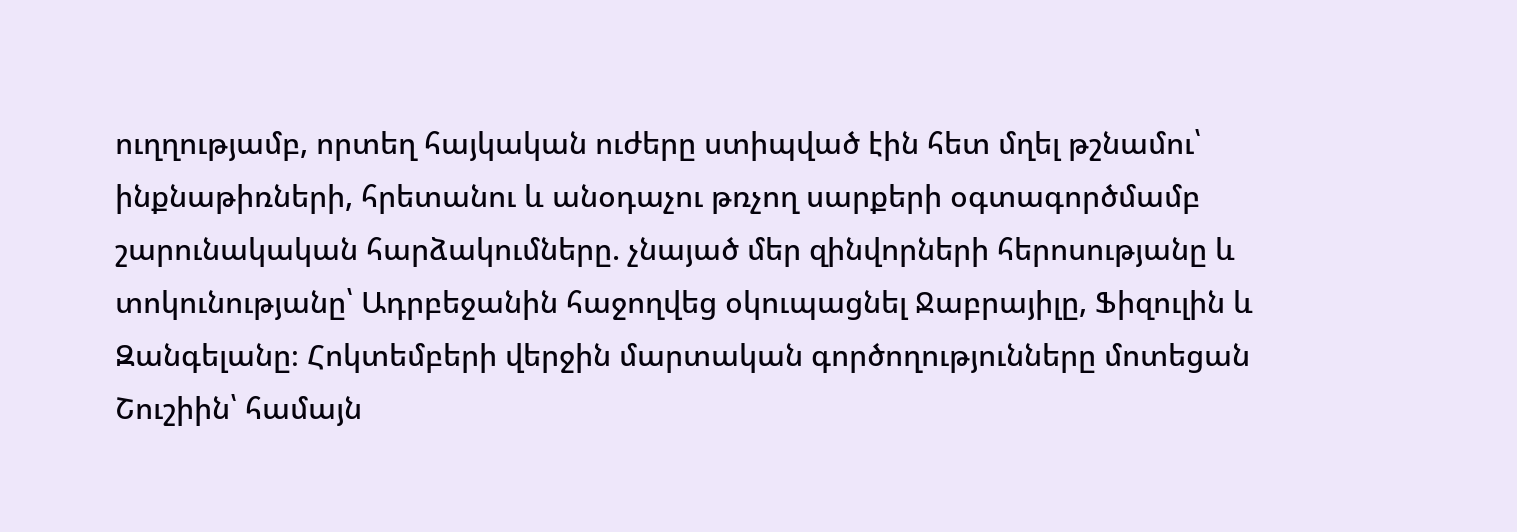ուղղությամբ, որտեղ հայկական ուժերը ստիպված էին հետ մղել թշնամու՝ ինքնաթիռների, հրետանու և անօդաչու թռչող սարքերի օգտագործմամբ շարունակական հարձակումները. չնայած մեր զինվորների հերոսությանը և տոկունությանը՝ Ադրբեջանին հաջողվեց օկուպացնել Ջաբրայիլը, Ֆիզուլին և Զանգելանը։ Հոկտեմբերի վերջին մարտական գործողությունները մոտեցան Շուշիին՝ համայն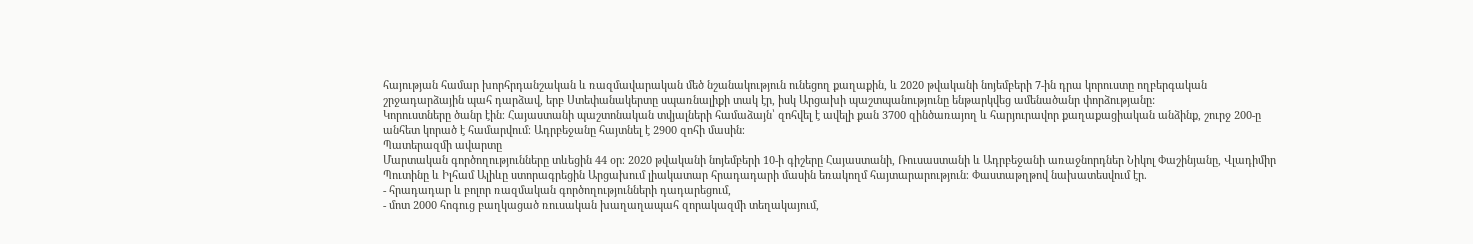հայության համար խորհրդանշական և ռազմավարական մեծ նշանակություն ունեցող քաղաքին, և 2020 թվականի նոյեմբերի 7-ին դրա կորուստը ողբերգական շրջադարձային պահ դարձավ, երբ Ստեփանակերտը սպառնալիքի տակ էր, իսկ Արցախի պաշտպանությունը ենթարկվեց ամենածանր փորձությանը:
Կորուստները ծանր էին։ Հայաստանի պաշտոնական տվյալների համաձայն՝ զոհվել է ավելի քան 3700 զինծառայող և հարյուրավոր քաղաքացիական անձինք, շուրջ 200-ը անհետ կորած է համարվում։ Ադրբեջանը հայտնել է 2900 զոհի մասին։
Պատերազմի ավարտը
Մարտական գործողությունները տևեցին 44 օր։ 2020 թվականի նոյեմբերի 10-ի գիշերը Հայաստանի, Ռուսաստանի և Ադրբեջանի առաջնորդներ Նիկոլ Փաշինյանը, Վլադիմիր Պուտինը և Իլհամ Ալիևը ստորագրեցին Արցախում լիակատար հրադադարի մասին եռակողմ հայտարարություն։ Փաստաթղթով նախատեսվում էր.
- հրադադար և բոլոր ռազմական գործողությունների դադարեցում,
- մոտ 2000 հոգուց բաղկացած ռուսական խաղաղապահ զորակազմի տեղակայում,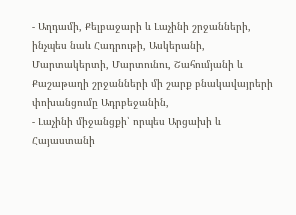- Աղդամի, Քելբաջարի և Լաչինի շրջանների, ինչպես նաև Հադրութի, Ասկերանի, Մարտակերտի, Մարտունու, Շահումյանի և Քաշաթաղի շրջանների մի շարք բնակավայրերի փոխանցումը Ադրբեջանին,
- Լաչինի միջանցքի՝ որպես Արցախի և Հայաստանի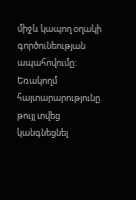միջև կապող օղակի գործունեության ապահովումը:
Եռակողմ հայտարարությունը թույլ տվեց կանգնեցնել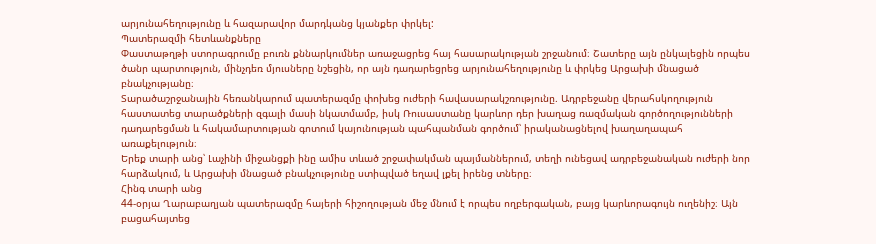արյունահեղությունը և հազարավոր մարդկանց կյանքեր փրկել:
Պատերազմի հետևանքները
Փաստաթղթի ստորագրումը բուռն քննարկումներ առաջացրեց հայ հասարակության շրջանում։ Շատերը այն ընկալեցին որպես ծանր պարտություն, մինչդեռ մյուսները նշեցին, որ այն դադարեցրեց արյունահեղությունը և փրկեց Արցախի մնացած բնակչությանը։
Տարածաշրջանային հեռանկարում պատերազմը փոխեց ուժերի հավասարակշռությունը. Ադրբեջանը վերահսկողություն հաստատեց տարածքների զգալի մասի նկատմամբ, իսկ Ռուսաստանը կարևոր դեր խաղաց ռազմական գործողությունների դադարեցման և հակամարտության գոտում կայունության պահպանման գործում՝ իրականացնելով խաղաղապահ առաքելություն։
Երեք տարի անց՝ Լաչինի միջանցքի ինը ամիս տևած շրջափակման պայմաններում, տեղի ունեցավ ադրբեջանական ուժերի նոր հարձակում, և Արցախի մնացած բնակչությունը ստիպված եղավ լքել իրենց տները։
Հինգ տարի անց
44-օրյա Ղարաբաղյան պատերազմը հայերի հիշողության մեջ մնում է որպես ողբերգական, բայց կարևորագույն ուղենիշ։ Այն բացահայտեց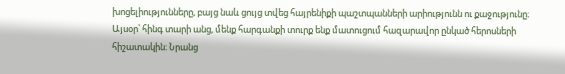խոցելիությունները, բայց նաև ցույց տվեց հայրենիքի պաշտպանների արիությունն ու քաջությունը։
Այսօր՝ հինգ տարի անց, մենք հարգանքի տուրք ենք մատուցում հազարավոր ընկած հերոսների հիշատակին։ Նրանց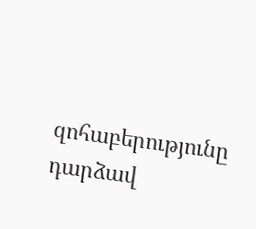զոհաբերությունը դարձավ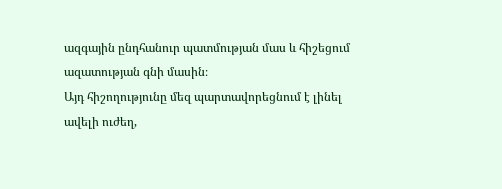ազգային ընդհանուր պատմության մաս և հիշեցում ազատության գնի մասին։
Այդ հիշողությունը մեզ պարտավորեցնում է լինել ավելի ուժեղ,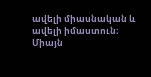ավելի միասնական և ավելի իմաստուն։ Միայն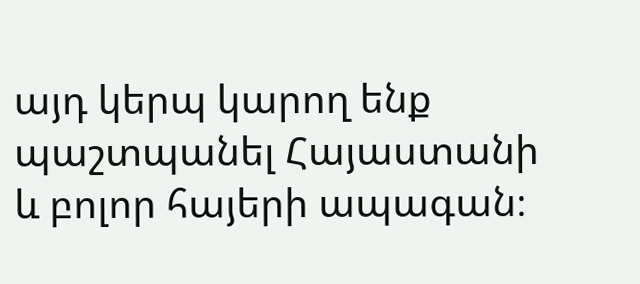այդ կերպ կարող ենք պաշտպանել Հայաստանի և բոլոր հայերի ապագան։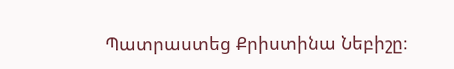Պատրաստեց Քրիստինա Նեբիշը։